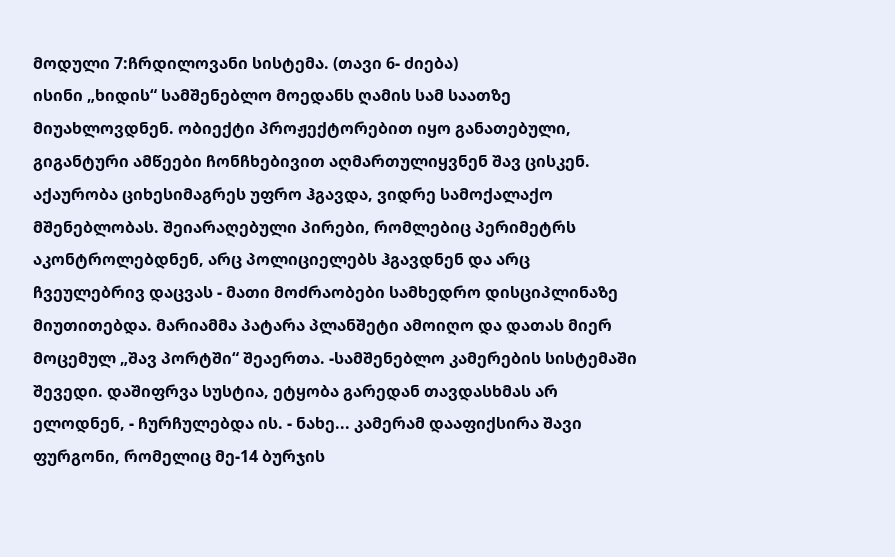მოდული 7:ჩრდილოვანი სისტემა. (თავი 6- ძიება)
ისინი „ხიდის“ სამშენებლო მოედანს ღამის სამ საათზე მიუახლოვდნენ. ობიექტი პროჟექტორებით იყო განათებული, გიგანტური ამწეები ჩონჩხებივით აღმართულიყვნენ შავ ცისკენ. აქაურობა ციხესიმაგრეს უფრო ჰგავდა, ვიდრე სამოქალაქო მშენებლობას. შეიარაღებული პირები, რომლებიც პერიმეტრს აკონტროლებდნენ, არც პოლიციელებს ჰგავდნენ და არც ჩვეულებრივ დაცვას - მათი მოძრაობები სამხედრო დისციპლინაზე მიუთითებდა. მარიამმა პატარა პლანშეტი ამოიღო და დათას მიერ მოცემულ „შავ პორტში“ შეაერთა. -სამშენებლო კამერების სისტემაში შევედი. დაშიფრვა სუსტია, ეტყობა გარედან თავდასხმას არ ელოდნენ, - ჩურჩულებდა ის. - ნახე... კამერამ დააფიქსირა შავი ფურგონი, რომელიც მე-14 ბურჯის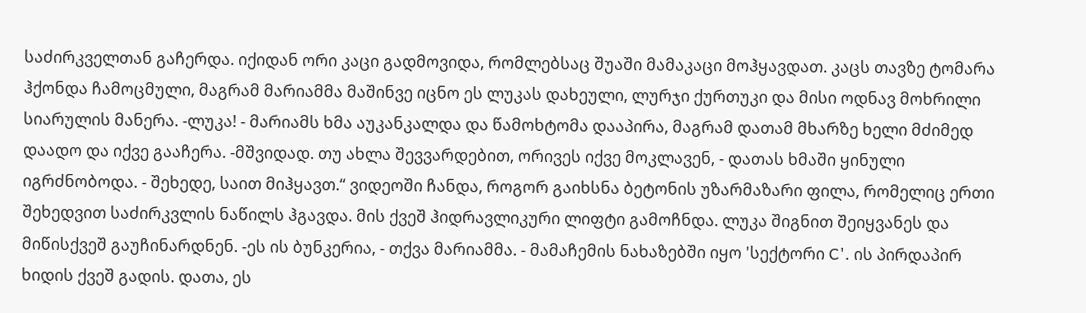საძირკველთან გაჩერდა. იქიდან ორი კაცი გადმოვიდა, რომლებსაც შუაში მამაკაცი მოჰყავდათ. კაცს თავზე ტომარა ჰქონდა ჩამოცმული, მაგრამ მარიამმა მაშინვე იცნო ეს ლუკას დახეული, ლურჯი ქურთუკი და მისი ოდნავ მოხრილი სიარულის მანერა. -ლუკა! - მარიამს ხმა აუკანკალდა და წამოხტომა დააპირა, მაგრამ დათამ მხარზე ხელი მძიმედ დაადო და იქვე გააჩერა. -მშვიდად. თუ ახლა შევვარდებით, ორივეს იქვე მოკლავენ, - დათას ხმაში ყინული იგრძნობოდა. - შეხედე, საით მიჰყავთ.“ ვიდეოში ჩანდა, როგორ გაიხსნა ბეტონის უზარმაზარი ფილა, რომელიც ერთი შეხედვით საძირკვლის ნაწილს ჰგავდა. მის ქვეშ ჰიდრავლიკური ლიფტი გამოჩნდა. ლუკა შიგნით შეიყვანეს და მიწისქვეშ გაუჩინარდნენ. -ეს ის ბუნკერია, - თქვა მარიამმა. - მამაჩემის ნახაზებში იყო 'სექტორი C'. ის პირდაპირ ხიდის ქვეშ გადის. დათა, ეს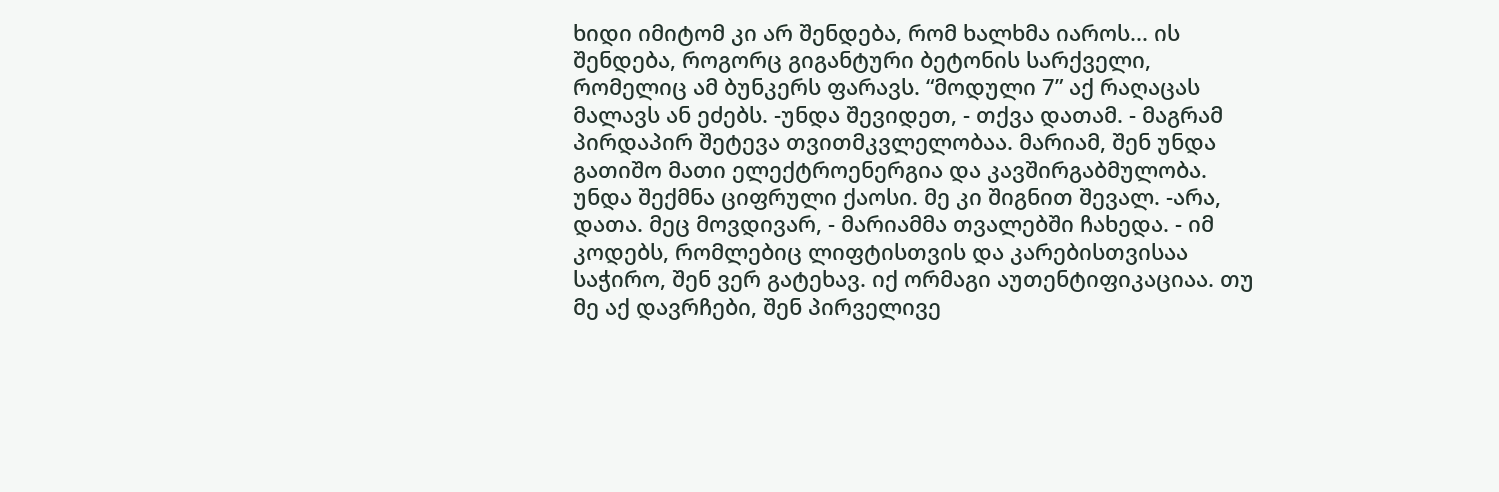ხიდი იმიტომ კი არ შენდება, რომ ხალხმა იაროს... ის შენდება, როგორც გიგანტური ბეტონის სარქველი, რომელიც ამ ბუნკერს ფარავს. “მოდული 7” აქ რაღაცას მალავს ან ეძებს. -უნდა შევიდეთ, - თქვა დათამ. - მაგრამ პირდაპირ შეტევა თვითმკვლელობაა. მარიამ, შენ უნდა გათიშო მათი ელექტროენერგია და კავშირგაბმულობა. უნდა შექმნა ციფრული ქაოსი. მე კი შიგნით შევალ. -არა, დათა. მეც მოვდივარ, - მარიამმა თვალებში ჩახედა. - იმ კოდებს, რომლებიც ლიფტისთვის და კარებისთვისაა საჭირო, შენ ვერ გატეხავ. იქ ორმაგი აუთენტიფიკაციაა. თუ მე აქ დავრჩები, შენ პირველივე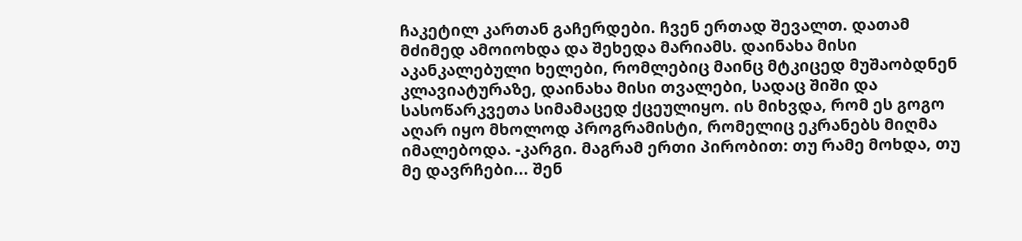ჩაკეტილ კართან გაჩერდები. ჩვენ ერთად შევალთ. დათამ მძიმედ ამოიოხდა და შეხედა მარიამს. დაინახა მისი აკანკალებული ხელები, რომლებიც მაინც მტკიცედ მუშაობდნენ კლავიატურაზე, დაინახა მისი თვალები, სადაც შიში და სასოწარკვეთა სიმამაცედ ქცეულიყო. ის მიხვდა, რომ ეს გოგო აღარ იყო მხოლოდ პროგრამისტი, რომელიც ეკრანებს მიღმა იმალებოდა. -კარგი. მაგრამ ერთი პირობით: თუ რამე მოხდა, თუ მე დავრჩები... შენ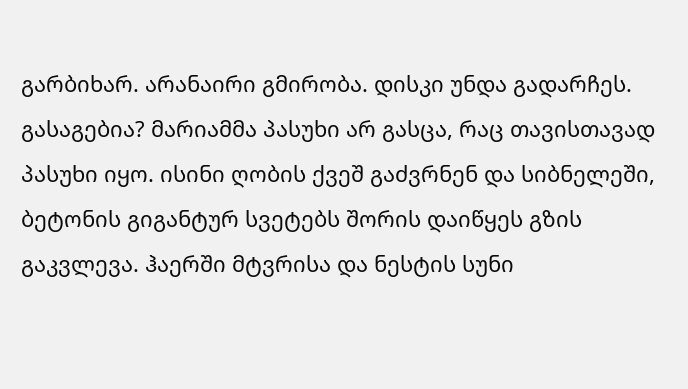გარბიხარ. არანაირი გმირობა. დისკი უნდა გადარჩეს. გასაგებია? მარიამმა პასუხი არ გასცა, რაც თავისთავად პასუხი იყო. ისინი ღობის ქვეშ გაძვრნენ და სიბნელეში, ბეტონის გიგანტურ სვეტებს შორის დაიწყეს გზის გაკვლევა. ჰაერში მტვრისა და ნესტის სუნი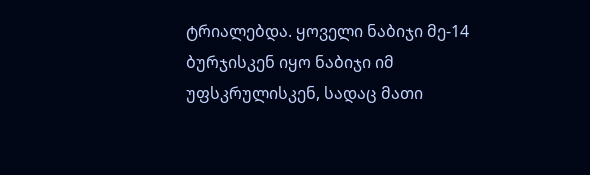ტრიალებდა. ყოველი ნაბიჯი მე-14 ბურჯისკენ იყო ნაბიჯი იმ უფსკრულისკენ, სადაც მათი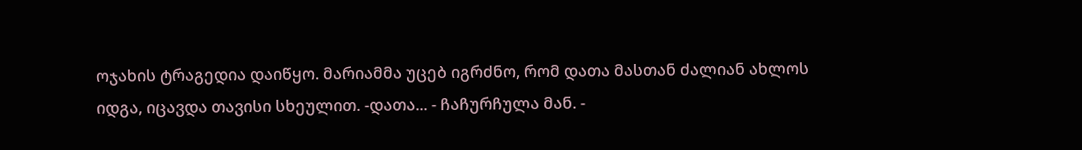ოჯახის ტრაგედია დაიწყო. მარიამმა უცებ იგრძნო, რომ დათა მასთან ძალიან ახლოს იდგა, იცავდა თავისი სხეულით. -დათა... - ჩაჩურჩულა მან. -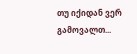თუ იქიდან ვერ გამოვალთ...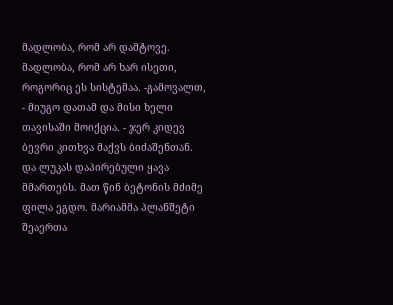მადლობა, რომ არ დამტოვე. მადლობა, რომ არ ხარ ისეთი, როგორიც ეს სისტემაა. -გამოვალთ, - მიუგო დათამ და მისი ხელი თავისაში მოიქცია. - ჯერ კიდევ ბევრი კითხვა მაქვს ბიძაშენთან. და ლუკას დაპირებული ყავა მმართებს. მათ წინ ბეტონის მძიმე ფილა ეგდო. მარიამმა პლანშეტი შეაერთა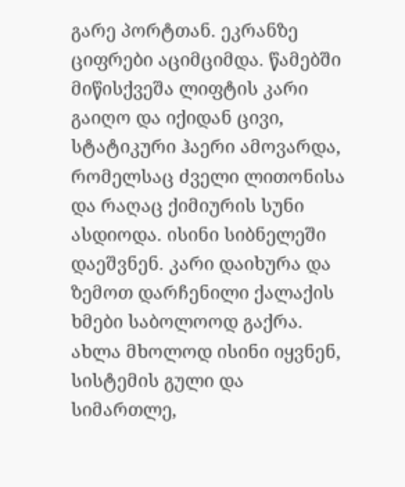გარე პორტთან. ეკრანზე ციფრები აციმციმდა. წამებში მიწისქვეშა ლიფტის კარი გაიღო და იქიდან ცივი, სტატიკური ჰაერი ამოვარდა, რომელსაც ძველი ლითონისა და რაღაც ქიმიურის სუნი ასდიოდა. ისინი სიბნელეში დაეშვნენ. კარი დაიხურა და ზემოთ დარჩენილი ქალაქის ხმები საბოლოოდ გაქრა. ახლა მხოლოდ ისინი იყვნენ, სისტემის გული და სიმართლე,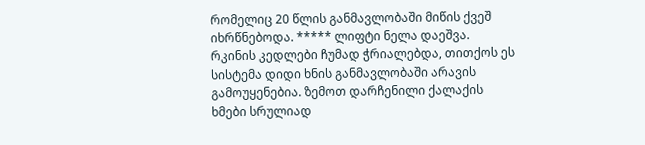რომელიც 20 წლის განმავლობაში მიწის ქვეშ იხრწნებოდა. ***** ლიფტი ნელა დაეშვა. რკინის კედლები ჩუმად ჭრიალებდა, თითქოს ეს სისტემა დიდი ხნის განმავლობაში არავის გამოუყენებია. ზემოთ დარჩენილი ქალაქის ხმები სრულიად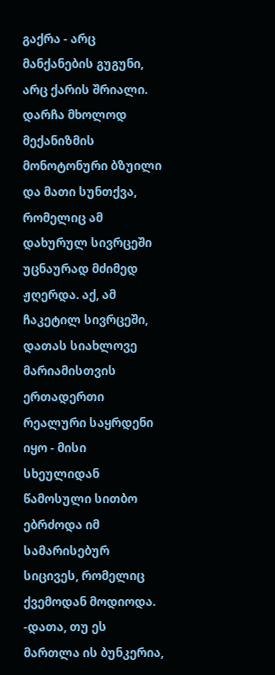გაქრა - არც მანქანების გუგუნი, არც ქარის შრიალი. დარჩა მხოლოდ მექანიზმის მონოტონური ბზუილი და მათი სუნთქვა, რომელიც ამ დახურულ სივრცეში უცნაურად მძიმედ ჟღერდა. აქ, ამ ჩაკეტილ სივრცეში, დათას სიახლოვე მარიამისთვის ერთადერთი რეალური საყრდენი იყო - მისი სხეულიდან წამოსული სითბო ებრძოდა იმ სამარისებურ სიცივეს, რომელიც ქვემოდან მოდიოდა. -დათა, თუ ეს მართლა ის ბუნკერია,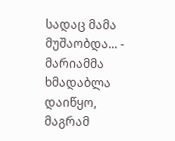სადაც მამა მუშაობდა... - მარიამმა ხმადაბლა დაიწყო, მაგრამ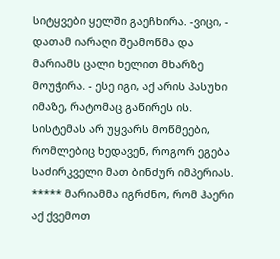სიტყვები ყელში გაეჩხირა. -ვიცი, - დათამ იარაღი შეამოწმა და მარიამს ცალი ხელით მხარზე მოუჭირა. - ესე იგი, აქ არის პასუხი იმაზე, რატომაც გაწირეს ის. სისტემას არ უყვარს მოწმეები, რომლებიც ხედავენ, როგორ ეგება საძირკველი მათ ბინძურ იმპერიას. ***** მარიამმა იგრძნო, რომ ჰაერი აქ ქვემოთ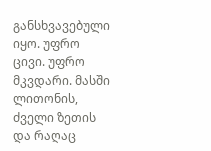განსხვავებული იყო. უფრო ცივი. უფრო მკვდარი. მასში ლითონის, ძველი ზეთის და რაღაც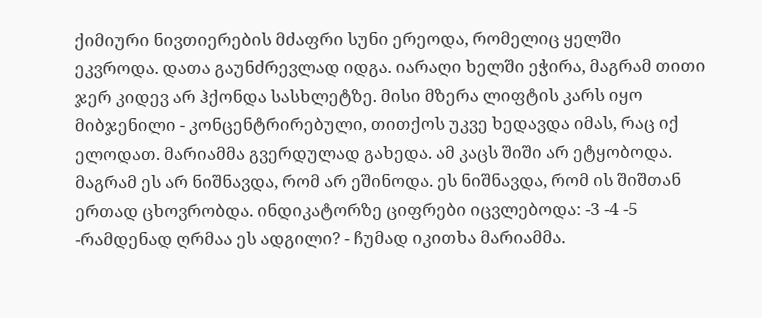ქიმიური ნივთიერების მძაფრი სუნი ერეოდა, რომელიც ყელში ეკვროდა. დათა გაუნძრევლად იდგა. იარაღი ხელში ეჭირა, მაგრამ თითი ჯერ კიდევ არ ჰქონდა სასხლეტზე. მისი მზერა ლიფტის კარს იყო მიბჯენილი - კონცენტრირებული, თითქოს უკვე ხედავდა იმას, რაც იქ ელოდათ. მარიამმა გვერდულად გახედა. ამ კაცს შიში არ ეტყობოდა. მაგრამ ეს არ ნიშნავდა, რომ არ ეშინოდა. ეს ნიშნავდა, რომ ის შიშთან ერთად ცხოვრობდა. ინდიკატორზე ციფრები იცვლებოდა: -3 -4 -5 -რამდენად ღრმაა ეს ადგილი? - ჩუმად იკითხა მარიამმა.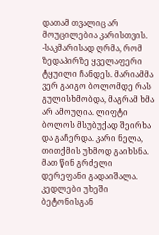დათამ თვალიც არ მოუცილებია კარისთვის. -საკმარისად ღრმა, რომ ზედაპირზე ყველაფერი ტყუილი ჩანდეს. მარიამმა ვერ გაიგო ბოლომდე რას გულისხმობდა, მაგრამ ხმა არ ამოუღია. ლიფტი ბოლოს მსუბუქად შეირხა და გაჩერდა. კარი ნელა, თითქმის უხმოდ გაიხსნა. მათ წინ გრძელი დერეფანი გადაიშალა. კედლები უხეში ბეტონისგან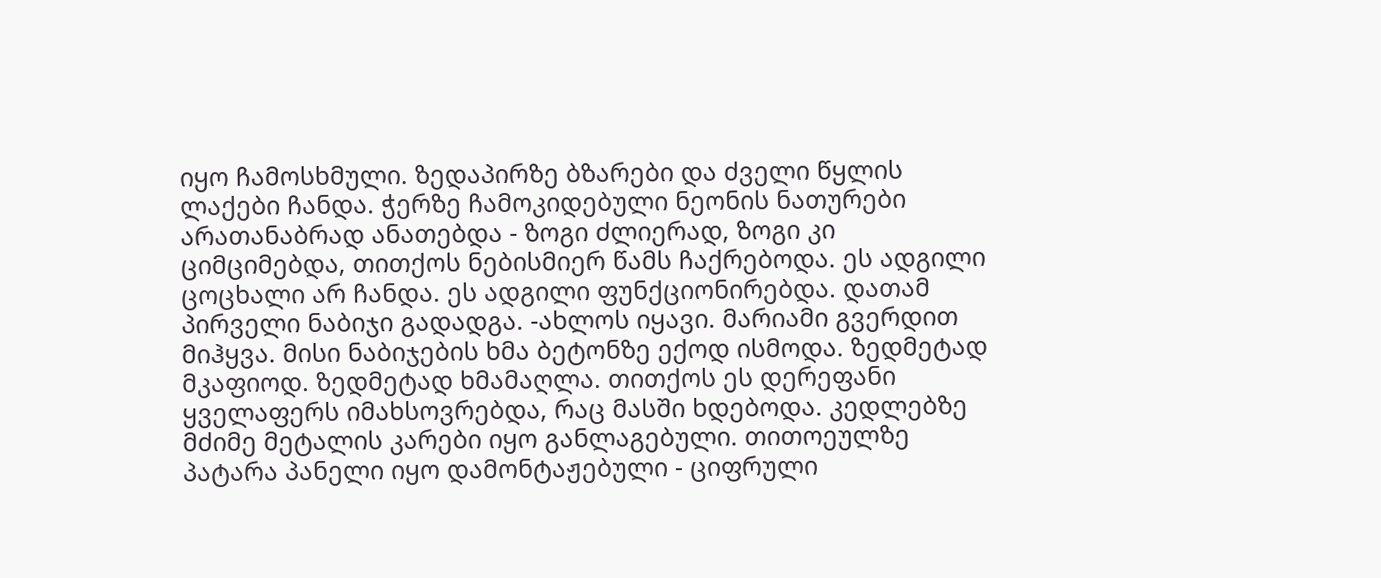იყო ჩამოსხმული. ზედაპირზე ბზარები და ძველი წყლის ლაქები ჩანდა. ჭერზე ჩამოკიდებული ნეონის ნათურები არათანაბრად ანათებდა - ზოგი ძლიერად, ზოგი კი ციმციმებდა, თითქოს ნებისმიერ წამს ჩაქრებოდა. ეს ადგილი ცოცხალი არ ჩანდა. ეს ადგილი ფუნქციონირებდა. დათამ პირველი ნაბიჯი გადადგა. -ახლოს იყავი. მარიამი გვერდით მიჰყვა. მისი ნაბიჯების ხმა ბეტონზე ექოდ ისმოდა. ზედმეტად მკაფიოდ. ზედმეტად ხმამაღლა. თითქოს ეს დერეფანი ყველაფერს იმახსოვრებდა, რაც მასში ხდებოდა. კედლებზე მძიმე მეტალის კარები იყო განლაგებული. თითოეულზე პატარა პანელი იყო დამონტაჟებული - ციფრული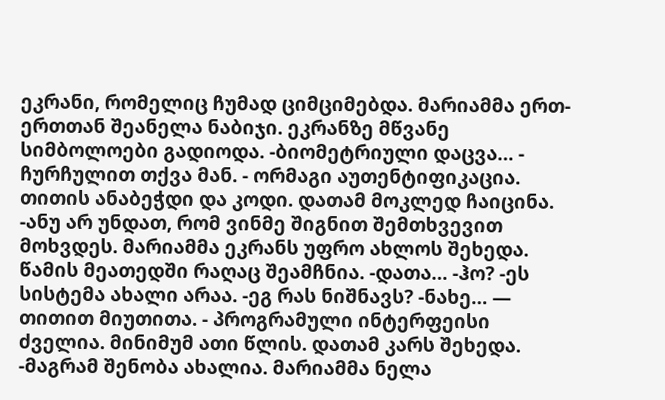ეკრანი, რომელიც ჩუმად ციმციმებდა. მარიამმა ერთ-ერთთან შეანელა ნაბიჯი. ეკრანზე მწვანე სიმბოლოები გადიოდა. -ბიომეტრიული დაცვა… - ჩურჩულით თქვა მან. - ორმაგი აუთენტიფიკაცია. თითის ანაბეჭდი და კოდი. დათამ მოკლედ ჩაიცინა. -ანუ არ უნდათ, რომ ვინმე შიგნით შემთხვევით მოხვდეს. მარიამმა ეკრანს უფრო ახლოს შეხედა. წამის მეათედში რაღაც შეამჩნია. -დათა… -ჰო? -ეს სისტემა ახალი არაა. -ეგ რას ნიშნავს? -ნახე… — თითით მიუთითა. - პროგრამული ინტერფეისი ძველია. მინიმუმ ათი წლის. დათამ კარს შეხედა. -მაგრამ შენობა ახალია. მარიამმა ნელა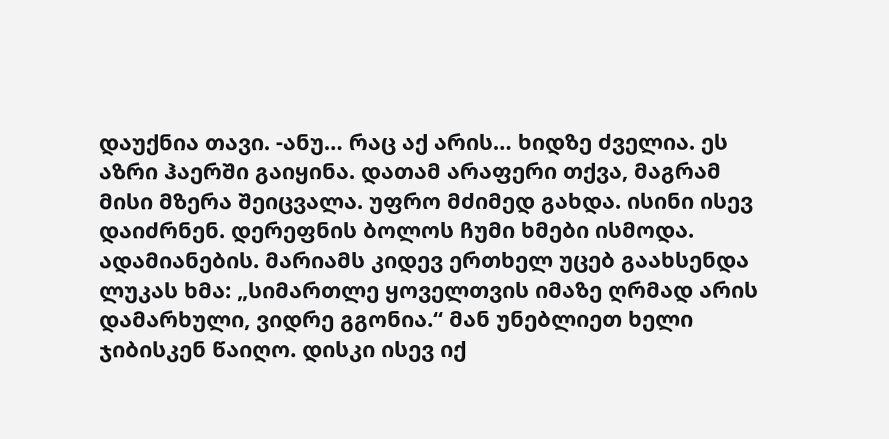დაუქნია თავი. -ანუ… რაც აქ არის… ხიდზე ძველია. ეს აზრი ჰაერში გაიყინა. დათამ არაფერი თქვა, მაგრამ მისი მზერა შეიცვალა. უფრო მძიმედ გახდა. ისინი ისევ დაიძრნენ. დერეფნის ბოლოს ჩუმი ხმები ისმოდა. ადამიანების. მარიამს კიდევ ერთხელ უცებ გაახსენდა ლუკას ხმა: „სიმართლე ყოველთვის იმაზე ღრმად არის დამარხული, ვიდრე გგონია.“ მან უნებლიეთ ხელი ჯიბისკენ წაიღო. დისკი ისევ იქ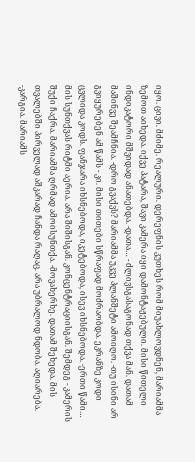იყო. ცივი. მძიმე. რეალური. დერეფნის კუთხეს რომ მიუახლოვდნენ, მარიამმა ზემოთ აიხედა. იქვე პატარა, შავი კამერა იყი დამონტაჟებული. მისი წითელი ინდიკატორი მშვიდად ანათებდა. -დათა… - ძლივსგასაგონად თქვა მან. დათამ მაშინვე შეამჩნია. -დრო გვაქვს? მარიამმა უკვე პლანშეტი ამოიღო. -თუ ისინი არ გვიყურებენ ამ წამს - კი. მისი თითები სწრაფად მოძრაობდა. ეკრანზე კოდი ცვლიდა კოდს. ფანჯარა იხსნებოდა, იკეტებოდა, ისევ იხსნებოდა. -ერთი წამი… მის სუნთქვას რიტმი აერია. არა შიშისგან. კონცენტრაციისგან. შემდეგ - კამერის შუქი ჩაქრა. მარიამმა ღრმად ამოისუნთქა. -მოვახერხე. დათამ შეხედა. მის თვალებში პირველად აშკარად ჩანდა რაღაც. არა უბრალოდ ნდობა. აღიარება. -კარგია. მარიამს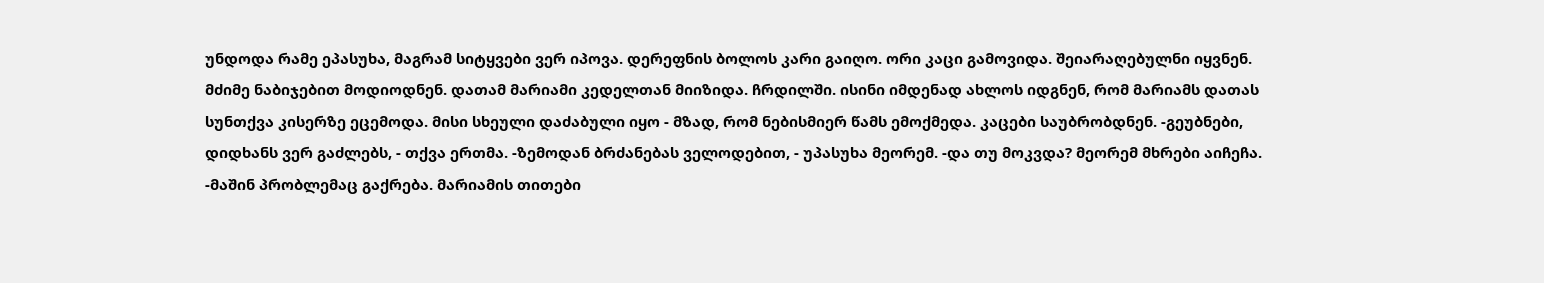უნდოდა რამე ეპასუხა, მაგრამ სიტყვები ვერ იპოვა. დერეფნის ბოლოს კარი გაიღო. ორი კაცი გამოვიდა. შეიარაღებულნი იყვნენ. მძიმე ნაბიჯებით მოდიოდნენ. დათამ მარიამი კედელთან მიიზიდა. ჩრდილში. ისინი იმდენად ახლოს იდგნენ, რომ მარიამს დათას სუნთქვა კისერზე ეცემოდა. მისი სხეული დაძაბული იყო - მზად, რომ ნებისმიერ წამს ემოქმედა. კაცები საუბრობდნენ. -გეუბნები, დიდხანს ვერ გაძლებს, - თქვა ერთმა. -ზემოდან ბრძანებას ველოდებით, - უპასუხა მეორემ. -და თუ მოკვდა? მეორემ მხრები აიჩეჩა. -მაშინ პრობლემაც გაქრება. მარიამის თითები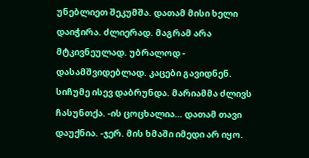უნებლიეთ შეკუმშა. დათამ მისი ხელი დაიჭირა. ძლიერად. მაგრამ არა მტკივნეულად. უბრალოდ - დასამშვიდებლად. კაცები გავიდნენ. სიჩუმე ისევ დაბრუნდა. მარიამმა ძლივს ჩასუნთქა. -ის ცოცხალია… დათამ თავი დაუქნია. -ჯერ. მის ხმაში იმედი არ იყო.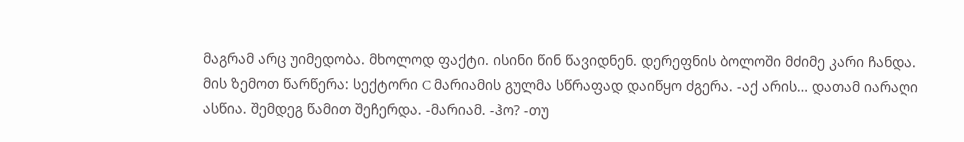მაგრამ არც უიმედობა. მხოლოდ ფაქტი. ისინი წინ წავიდნენ. დერეფნის ბოლოში მძიმე კარი ჩანდა. მის ზემოთ წარწერა: სექტორი C მარიამის გულმა სწრაფად დაიწყო ძგერა. -აქ არის… დათამ იარაღი ასწია. შემდეგ წამით შეჩერდა. -მარიამ. -ჰო? -თუ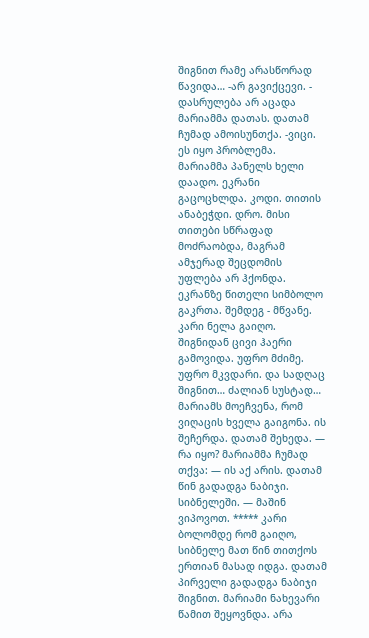შიგნით რამე არასწორად წავიდა… -არ გავიქცევი. - დასრულება არ აცადა მარიამმა დათას. დათამ ჩუმად ამოისუნთქა. -ვიცი. ეს იყო პრობლემა. მარიამმა პანელს ხელი დაადო. ეკრანი გაცოცხლდა. კოდი. თითის ანაბეჭდი. დრო. მისი თითები სწრაფად მოძრაობდა, მაგრამ ამჯერად შეცდომის უფლება არ ჰქონდა. ეკრანზე წითელი სიმბოლო გაკრთა. შემდეგ - მწვანე. კარი ნელა გაიღო. შიგნიდან ცივი ჰაერი გამოვიდა. უფრო მძიმე. უფრო მკვდარი. და სადღაც შიგნით… ძალიან სუსტად… მარიამს მოეჩვენა, რომ ვიღაცის ხველა გაიგონა. ის შეჩერდა. დათამ შეხედა. — რა იყო? მარიამმა ჩუმად თქვა: — ის აქ არის. დათამ წინ გადადგა ნაბიჯი. სიბნელეში. — მაშინ ვიპოვოთ. ***** კარი ბოლომდე რომ გაიღო, სიბნელე მათ წინ თითქოს ერთიან მასად იდგა. დათამ პირველი გადადგა ნაბიჯი შიგნით. მარიამი ნახევარი წამით შეყოვნდა. არა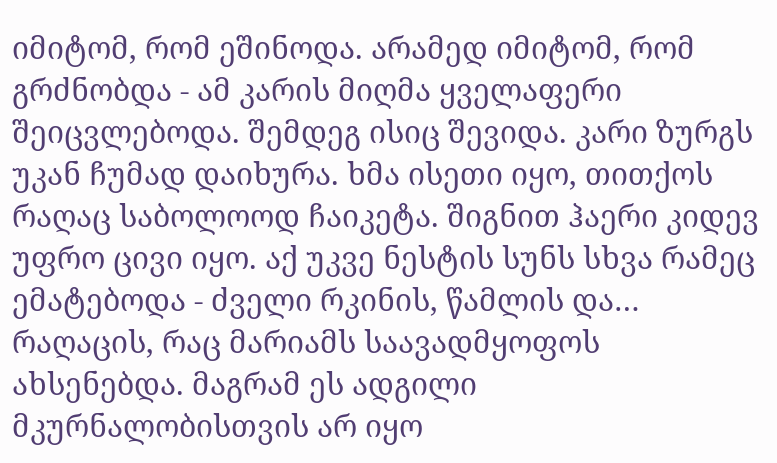იმიტომ, რომ ეშინოდა. არამედ იმიტომ, რომ გრძნობდა - ამ კარის მიღმა ყველაფერი შეიცვლებოდა. შემდეგ ისიც შევიდა. კარი ზურგს უკან ჩუმად დაიხურა. ხმა ისეთი იყო, თითქოს რაღაც საბოლოოდ ჩაიკეტა. შიგნით ჰაერი კიდევ უფრო ცივი იყო. აქ უკვე ნესტის სუნს სხვა რამეც ემატებოდა - ძველი რკინის, წამლის და… რაღაცის, რაც მარიამს საავადმყოფოს ახსენებდა. მაგრამ ეს ადგილი მკურნალობისთვის არ იყო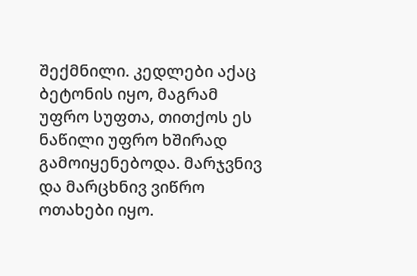შექმნილი. კედლები აქაც ბეტონის იყო, მაგრამ უფრო სუფთა, თითქოს ეს ნაწილი უფრო ხშირად გამოიყენებოდა. მარჯვნივ და მარცხნივ ვიწრო ოთახები იყო.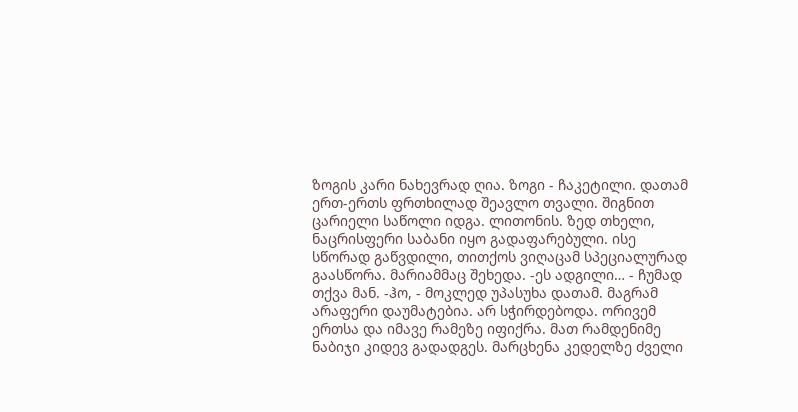ზოგის კარი ნახევრად ღია. ზოგი - ჩაკეტილი. დათამ ერთ-ერთს ფრთხილად შეავლო თვალი. შიგნით ცარიელი საწოლი იდგა. ლითონის. ზედ თხელი, ნაცრისფერი საბანი იყო გადაფარებული. ისე სწორად გაწვდილი, თითქოს ვიღაცამ სპეციალურად გაასწორა. მარიამმაც შეხედა. -ეს ადგილი… - ჩუმად თქვა მან. -ჰო, - მოკლედ უპასუხა დათამ. მაგრამ არაფერი დაუმატებია. არ სჭირდებოდა. ორივემ ერთსა და იმავე რამეზე იფიქრა. მათ რამდენიმე ნაბიჯი კიდევ გადადგეს. მარცხენა კედელზე ძველი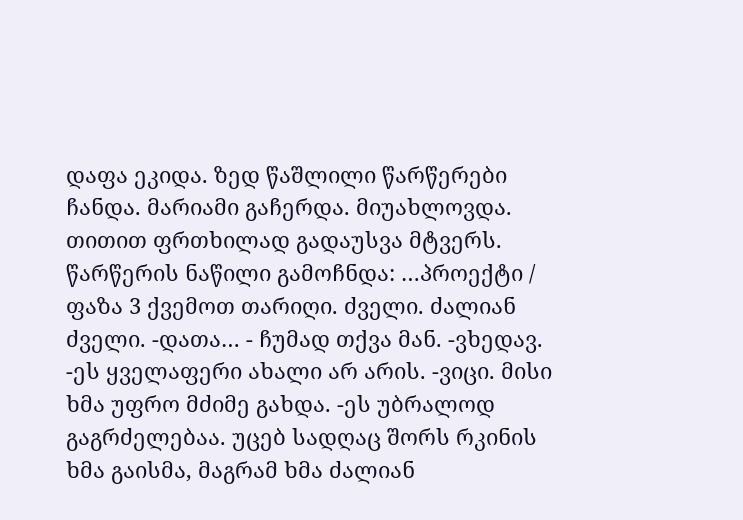დაფა ეკიდა. ზედ წაშლილი წარწერები ჩანდა. მარიამი გაჩერდა. მიუახლოვდა. თითით ფრთხილად გადაუსვა მტვერს. წარწერის ნაწილი გამოჩნდა: …პროექტი / ფაზა 3 ქვემოთ თარიღი. ძველი. ძალიან ძველი. -დათა… - ჩუმად თქვა მან. -ვხედავ. -ეს ყველაფერი ახალი არ არის. -ვიცი. მისი ხმა უფრო მძიმე გახდა. -ეს უბრალოდ გაგრძელებაა. უცებ სადღაც შორს რკინის ხმა გაისმა, მაგრამ ხმა ძალიან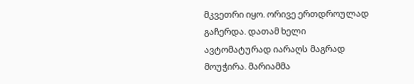მკვეთრი იყო. ორივე ერთდროულად გაჩერდა. დათამ ხელი ავტომატურად იარაღს მაგრად მოუჭირა. მარიამმა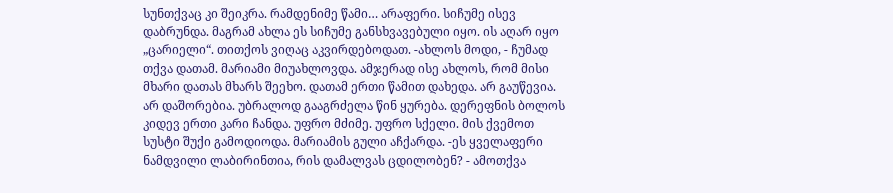სუნთქვაც კი შეიკრა. რამდენიმე წამი… არაფერი. სიჩუმე ისევ დაბრუნდა. მაგრამ ახლა ეს სიჩუმე განსხვავებული იყო. ის აღარ იყო „ცარიელი“. თითქოს ვიღაც აკვირდებოდათ. -ახლოს მოდი, - ჩუმად თქვა დათამ. მარიამი მიუახლოვდა. ამჯერად ისე ახლოს, რომ მისი მხარი დათას მხარს შეეხო. დათამ ერთი წამით დახედა. არ გაუწევია. არ დაშორებია. უბრალოდ გააგრძელა წინ ყურება. დერეფნის ბოლოს კიდევ ერთი კარი ჩანდა. უფრო მძიმე. უფრო სქელი. მის ქვემოთ სუსტი შუქი გამოდიოდა. მარიამის გული აჩქარდა. -ეს ყველაფერი ნამდვილი ლაბირინთია, რის დამალვას ცდილობენ? - ამოთქვა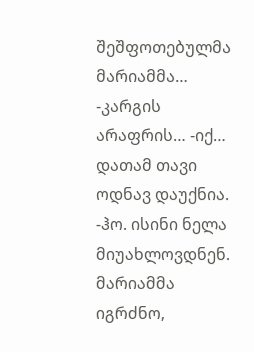შეშფოთებულმა მარიამმა… -კარგის არაფრის… -იქ… დათამ თავი ოდნავ დაუქნია. -ჰო. ისინი ნელა მიუახლოვდნენ. მარიამმა იგრძნო,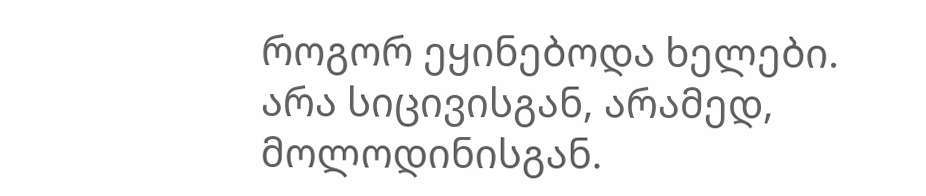როგორ ეყინებოდა ხელები. არა სიცივისგან, არამედ, მოლოდინისგან.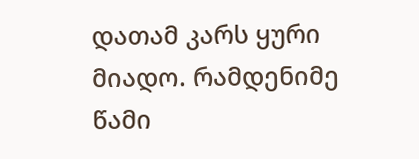დათამ კარს ყური მიადო. რამდენიმე წამი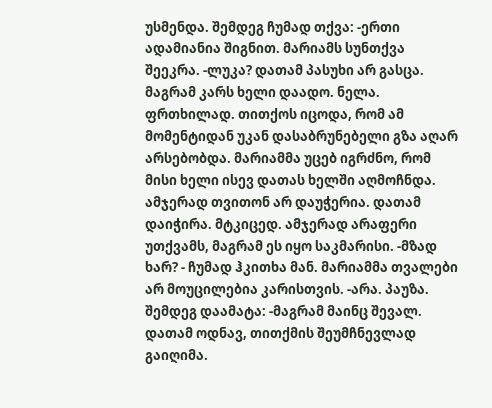უსმენდა. შემდეგ ჩუმად თქვა: -ერთი ადამიანია შიგნით. მარიამს სუნთქვა შეეკრა. -ლუკა? დათამ პასუხი არ გასცა. მაგრამ კარს ხელი დაადო. ნელა. ფრთხილად. თითქოს იცოდა, რომ ამ მომენტიდან უკან დასაბრუნებელი გზა აღარ არსებობდა. მარიამმა უცებ იგრძნო, რომ მისი ხელი ისევ დათას ხელში აღმოჩნდა. ამჯერად თვითონ არ დაუჭერია. დათამ დაიჭირა. მტკიცედ. ამჯერად არაფერი უთქვამს, მაგრამ ეს იყო საკმარისი. -მზად ხარ? - ჩუმად ჰკითხა მან. მარიამმა თვალები არ მოუცილებია კარისთვის. -არა. პაუზა. შემდეგ დაამატა: -მაგრამ მაინც შევალ. დათამ ოდნავ, თითქმის შეუმჩნევლად გაიღიმა.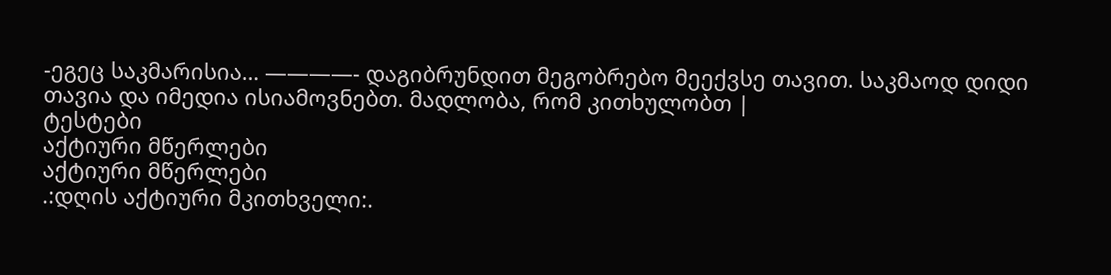-ეგეც საკმარისია… ————- დაგიბრუნდით მეგობრებო მეექვსე თავით. საკმაოდ დიდი თავია და იმედია ისიამოვნებთ. მადლობა, რომ კითხულობთ |
ტესტები
აქტიური მწერლები
აქტიური მწერლები
.:დღის აქტიური მკითხველი:.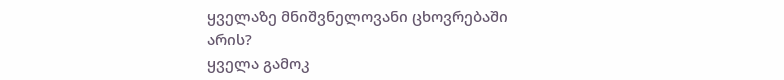ყველაზე მნიშვნელოვანი ცხოვრებაში არის?
ყველა გამოკ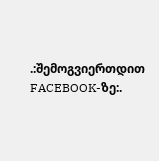.:შემოგვიერთდით FACEBOOK-ზე:.